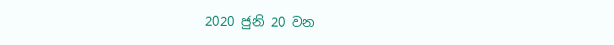2020 ජුනි 20 වන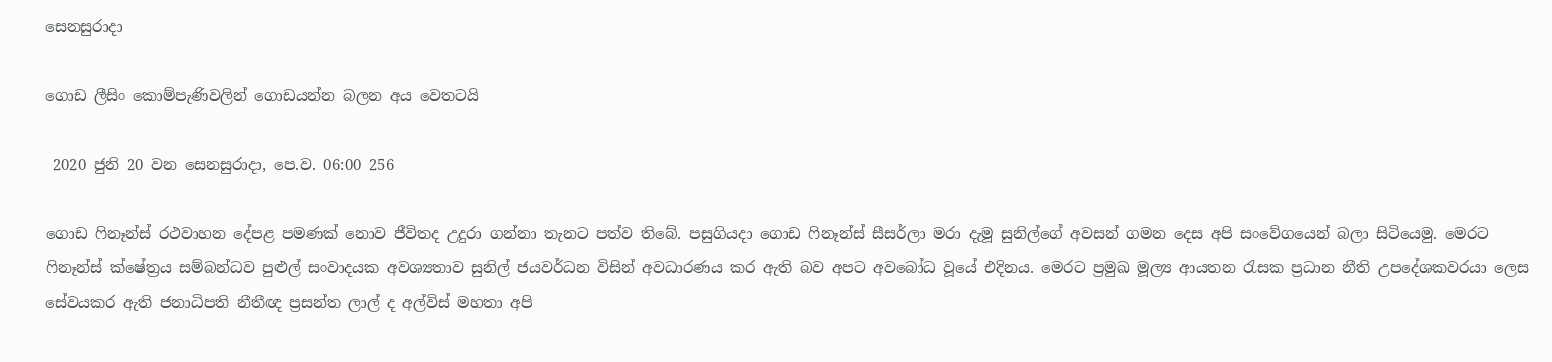සෙනසුරාදා

ගොඩ ලීසිං කොම්පැණිවලින් ගොඩයන්න බලන අය වෙතටයි

 2020 ජුනි 20 වන සෙනසුරාදා, පෙ.ව. 06:00 256

ගොඩ ෆිනෑන්ස් රථවාහන දේපළ පමණක් නොව ජීවිතද උදුරා ගන්නා තැනට පත්ව තිබේ. පසුගියදා ගොඩ ෆිනෑන්ස් සීසර්ලා මරා දැමූ සුනිල්ගේ අවසන් ගමන දෙස අපි සංවේගයෙන් බලා සිටියෙමු. මෙරට ෆිනෑන්ස් ක්ෂේත්‍රය සම්බන්ධව පුළුල් සංවාදයක අවශ්‍යතාව සුනිල් ජයවර්ධන විසින් අවධාරණය කර ඇති බව අපට අවබෝධ වූයේ එදිනය. මෙරට ප්‍රමුඛ මූල්‍ය ආයතන රැසක ප්‍රධාන නීති උපදේශකවරයා ලෙස සේවයකර ඇති ජනාධිපති නීතීඥ ප්‍රසන්ත ලාල් ද අල්විස් මහතා අපි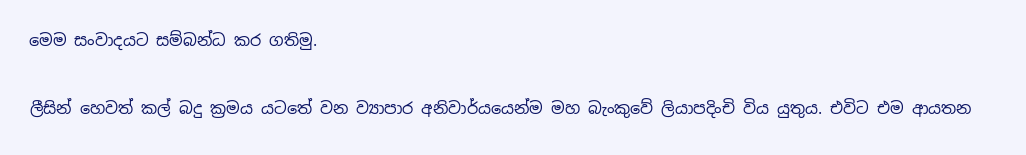මෙම සංවාදයට සම්බන්ධ කර ගතිමු.

ලීසින් හෙවත් කල් බදු ක්‍රමය යටතේ වන ව්‍යාපාර අනිවාර්යයෙන්ම මහ බැංකුවේ ලියාපදිංචි විය යුතුය. එවිට එම ආයතන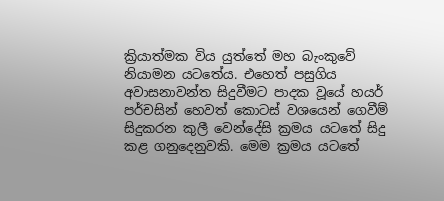ක්‍රියාත්මක විය යුත්තේ මහ බැංකුවේ නියාමන යටතේය. එහෙත් පසුගිය අවාසනාවන්ත සිදුවීමට පාදක වූයේ හයර් පර්චසින් හෙවත් කොටස් වශයෙන් ගෙවීම් සිදුකරන කුලී වෙන්දේසි ක්‍රමය යටතේ සිදු කළ ගනුදෙනුවකි. මෙම ක්‍රමය යටතේ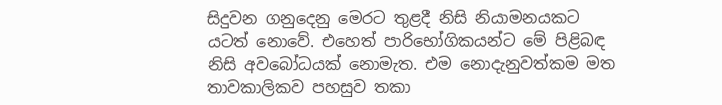සිදුවන ගනුදෙනු මෙරට තුළදී නිසි නියාමනයකට යටත් නොවේ. එහෙත් පාරිභෝගිකයන්ට මේ පිළිබඳ නිසි අවබෝධයක් නොමැත. එම නොදැනුවත්කම මත තාවකාලිකව පහසුව තකා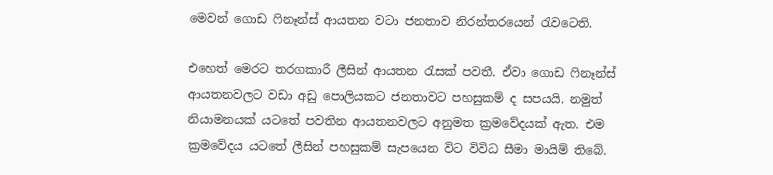මෙවන් ගොඩ ෆිනෑන්ස් ආයතන වටා ජනතාව නිරන්තරයෙන් රැවටෙති.

එහෙත් මෙරට තරගකාරී ලීසින් ආයතන රැසක් පවතී. ඒවා ගොඩ ෆිනෑන්ස් ආයතනවලට වඩා අඩු පොලියකට ජනතාවට පහසුකම් ද සපයයි. නමුත් නියාමනයක් යටතේ පවතින ආයතනවලට අනුමත ක්‍රමවේදයක් ඇත. එම ක්‍රමවේදය යටතේ ලීසින් පහසුකම් සැපයෙන විට විවිධ සීමා මායිම් තිබේ.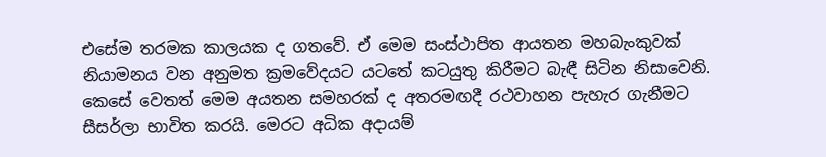එසේම තරමක කාලයක ද ගතවේ. ඒ මෙම සංස්ථාපිත ආයතන මහබැංකුවක් නියාමනය වන අනුමත ක්‍රමවේදයට යටතේ කටයුතු කිරීමට බැඳී සිටින නිසාවෙනි. කෙසේ වෙතත් මෙම අයතන සමහරක් ද අතරමඟදී රථවාහන පැහැර ගැනීමට සීසර්ලා භාවිත කරයි. මෙරට අධික අදායම්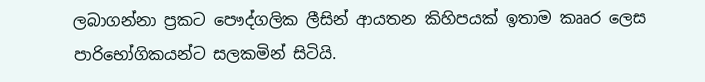ලබාගන්නා ප්‍රකට පෞද්ගලික ලීසින් ආයතන කිහිපයක් ඉතාම කෲර ලෙස පාරිභෝගිකයන්ට සලකමින් සිටියි.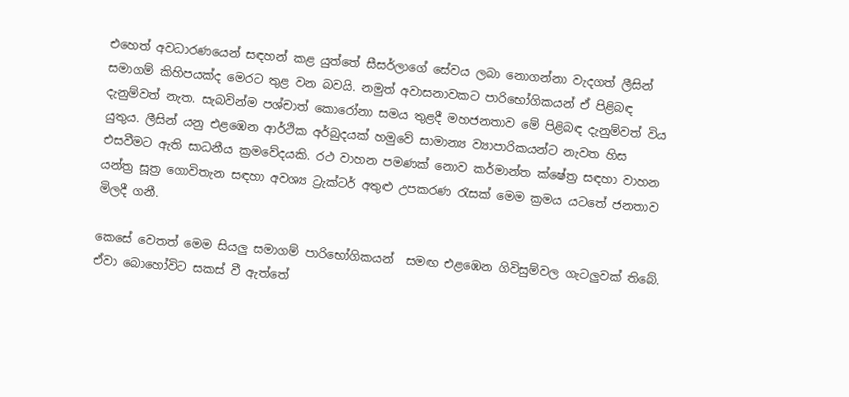එහෙත් අවධාරණයෙන් සඳහන් කළ යුත්තේ සීසර්ලාගේ සේවය ලබා නොගන්නා වැදගත් ලීසින් සමාගම් කිහිපයක්ද මෙරට තුළ වන බවයි. නමුත් අවාසනාවකට පාරිභෝගිකයන් ඒ පිළිබඳ දැනුම්වත් නැත. සැබවින්ම පශ්චාත් කොරෝනා සමය තුළදී මහජනතාව මේ පිළිබඳ දැනුම්වත් විය යුතුය. ලීසින් යනු එළඹෙන ආර්ථික අර්බුදයක් හමුවේ සාමාන්‍ය ව්‍යාපාරිකයන්ට නැවත හිස එසවීමට ඇති සාධනීය ක්‍රමවේදයකි. රථ වාහන පමණක් නොව කර්මාන්ත ක්ෂේත්‍ර සඳහා වාහන යන්ත්‍ර සූත්‍ර ගොවිතැන සඳහා අවශ්‍ය ට්‍රැක්ටර් අතුළු උපකරණ රැසක් මෙම ක්‍රමය යටතේ ජනතාව මිලදී ගනී.

කෙසේ වෙතත් මෙම සියලු සමාගම් පාරිභෝගිකයන්  සමඟ එළඹෙන ගිවිසුම්වල ගැටලුවක් තිබේ. ඒවා බොහෝවිට සකස් වී ඇත්තේ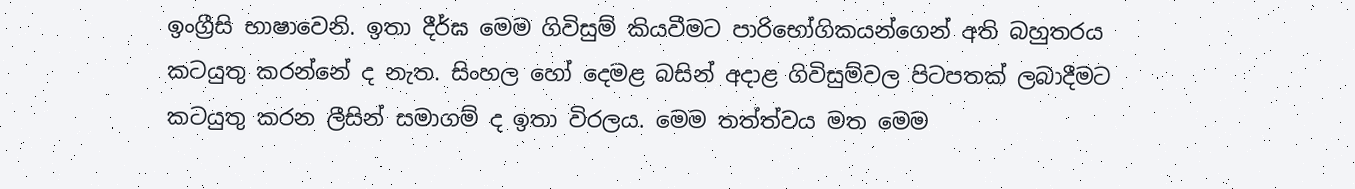ඉංග්‍රීසි භාෂාවෙනි. ඉතා දීර්ඝ මෙම ගිවිසුම් කියවීමට පාරිභෝගිකයන්ගෙන් අති බහුතරය කටයුතු කරන්නේ ද නැත. සිංහල හෝ දෙමළ බසින් අදාළ ගිවිසුම්වල පිටපතක් ලබාදීමට කටයුතු කරන ලීසින් සමාගම් ද ඉතා විරලය. මෙම තත්ත්වය මත මෙම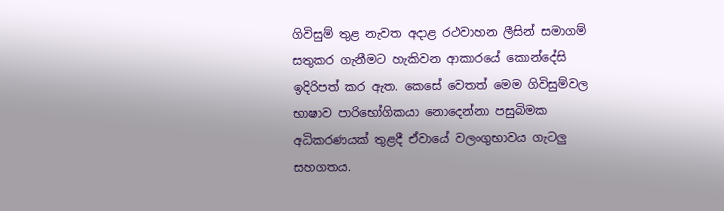ගිවිසුම් තුළ නැවත අදාළ රථවාහන ලීසින් සමාගම් සතුකර ගැනීමට හැකිවන ආකාරයේ කොන්දේසි ඉදිරිපත් කර ඇත. කෙසේ වෙතත් මෙම ගිවිසුම්වල භාෂාව පාරිභෝගිකයා නොදෙන්නා පසුබිමක අධිකරණයක් තුළදී ඒවායේ වලංගුභාවය ගැටලු සහගතය.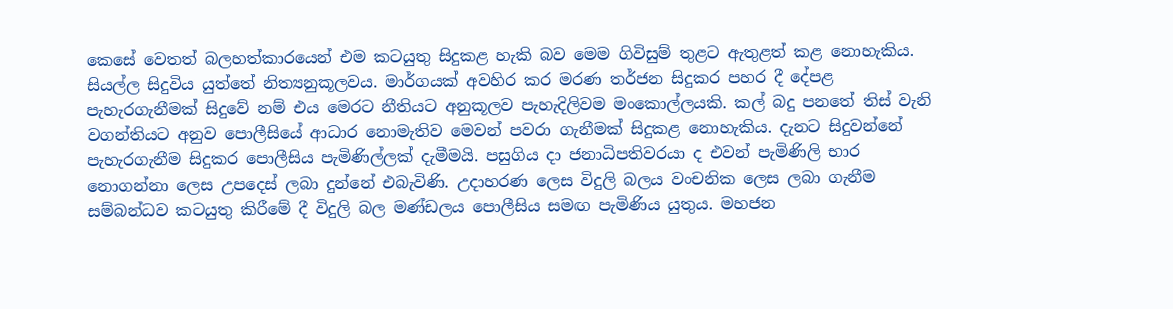කෙසේ වෙතත් බලහත්කාරයෙන් එම කටයුතු සිදුකළ හැකි බව මෙම ගිවිසුම් තුළට ඇතුළත් කළ නොහැකිය. සියල්ල සිදුවිය යුත්තේ නිත්‍යනුකූලවය. මාර්ගයක් අවහිර කර මරණ තර්ජන සිදුකර පහර දී දේපළ පැහැරගැනීමක් සිදුවේ නම් එය මෙරට නීතියට අනුකූලව පැහැදිලිවම මංකොල්ලයකි. කල් බදු පනතේ තිස් වැනි වගන්තියට අනුව පොලීසියේ ආධාර නොමැතිව මෙවන් පවරා ගැනීමක් සිදුකළ නොහැකිය. දැනට සිදුවන්නේ පැහැරගැනීම සිදුකර පොලීසිය පැමිණිල්ලක් දැමීමයි. පසුගිය දා ජනාධිපතිවරයා ද එවන් පැමිණිලි භාර නොගන්නා ලෙස උපදෙස් ලබා දුන්නේ එබැවිණි. උදාහරණ ලෙස විදුලි බලය වංචනික ලෙස ලබා ගැනීම සම්බන්ධව කටයුතු කිරීමේ දී විදුලි බල මණ්ඩලය පොලීසිය සමඟ පැමිණිය යුතුය. මහජන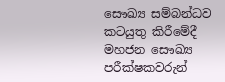සෞඛ්‍ය සම්බන්ධව කටයුතු කිරීමේදී මහජන සෞඛ්‍ය පරීක්ෂකවරුන්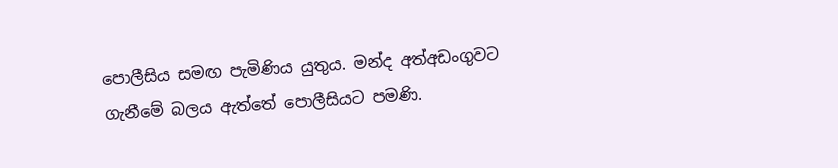පොලීසිය සමඟ පැමිණිය යුතුය. මන්ද අත්අඩංගුවට ගැනීමේ බලය ඇත්තේ පොලීසියට පමණි.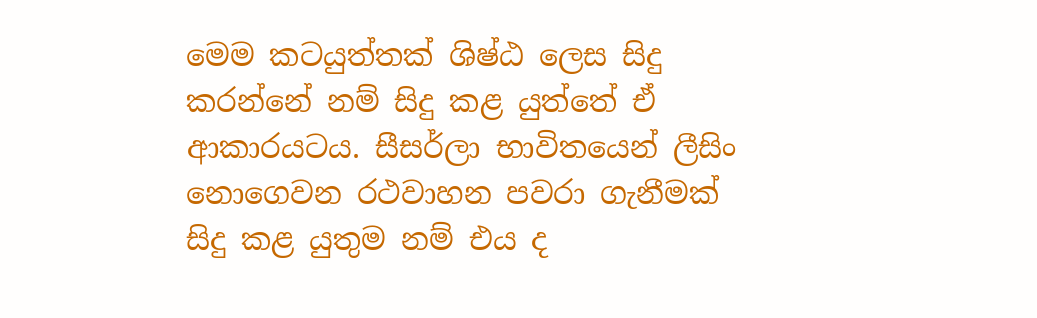මෙම කටයුත්තක් ශිෂ්ඨ ලෙස සිදු කරන්නේ නම් සිදු කළ යුත්තේ ඒ ආකාරයටය. සීසර්ලා භාවිතයෙන් ලීසිං නොගෙවන රථවාහන පවරා ගැනීමක් සිදු කළ යුතුම නම් එය ද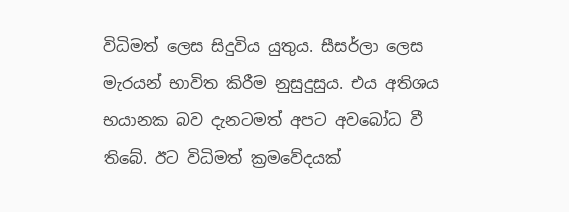විධිමත් ලෙස සිදුවිය යුතුය. සීසර්ලා ලෙස මැරයන් භාවිත කිරීම නුසුදුසුය. එය අතිශය භයානක බව දැනටමත් අපට අවබෝධ වී තිබේ. ඊට විධිමත් ක්‍රමවේදයක්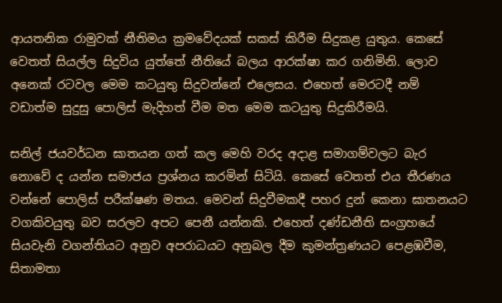ආයතනික රාමුවක් නීතිමය ක්‍රමවේදයක් සකස් කිරීම සිදුකළ යුතුය. කෙසේ වෙතත් සියල්ල සිදුවිය යුත්තේ නීතියේ බලය ආරක්ෂා කර ගනිමිනි. ලොව අනෙක් රටවල මෙම කටයුතු සිදුවන්නේ එලෙසය. එහෙත් මෙරටදී නම් වඩාත්ම සුදුසු පොලිස් මැදිහත් වීම මත මෙම කටයුතු සිදුකිරීමයි.

සනිල් ජයවර්ධන ඝාතයන ගත් කල මෙහි වරද අදාළ සමාගම්වලට බැර නොවේ ද යන්න සමාජය ප්‍රශ්නය කරමින් සිටියි. කෙසේ වෙතත් එය තීරණය වන්නේ පොලිස් පරීක්ෂණ මතය. මෙවන් සිදුවීමකදී පහර දුන් කෙනා ඝාතනයට වගකිවයුතු බව සරලව අපට පෙනී යන්නකි. එහෙත් දණ්ඩනීති සංග්‍රහයේ සියවැනි වගන්තියට අනුව අපරාධයට අනුබල දීම කුමන්ත්‍රණයට පෙළඹවීම, සිතාමතා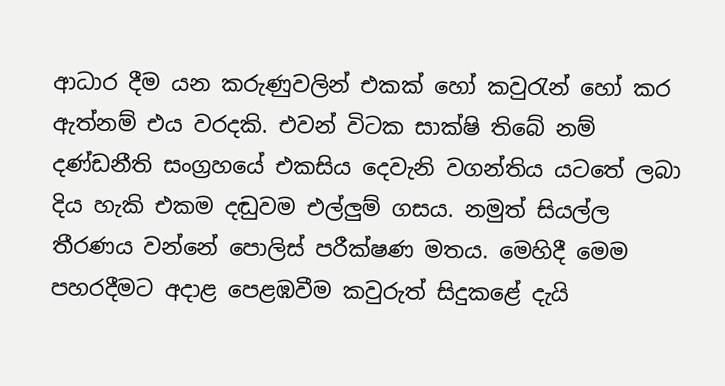ආධාර දීම යන කරුණුවලින් එකක් හෝ කවුරැන් හෝ කර ඇත්නම් එය වරදකි. එවන් විටක සාක්ෂි තිබේ නම් දණ්ඩනීති සංග්‍රහයේ එකසිය දෙවැනි වගන්තිය යටතේ ලබා දිය හැකි එකම දඬුවම එල්ලුම් ගසය. නමුත් සියල්ල තීරණය වන්නේ පොලිස් පරීක්ෂණ මතය. මෙහිදී මෙම පහරදීමට අදාළ පෙළඹවීම කවුරුත් සිදුකළේ දැයි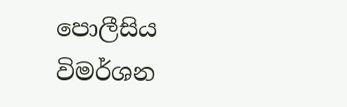පොලීසිය විමර්ශන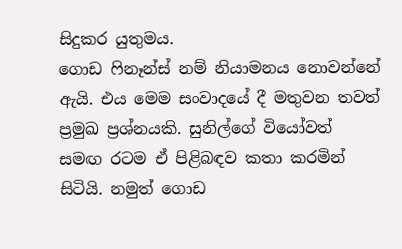සිදුකර යුතුමය.
ගොඩ ෆිනෑන්ස් නම් නියාමනය නොවන්නේ ඇයි. එය මෙම සංවාදයේ දී මතුවන තවත් ප්‍රමුඛ ප්‍රශ්නයකි. සුනිල්ගේ වියෝවත් සමඟ රටම ඒ පිළිබඳව කතා කරමින් සිටියි. නමුත් ගොඩ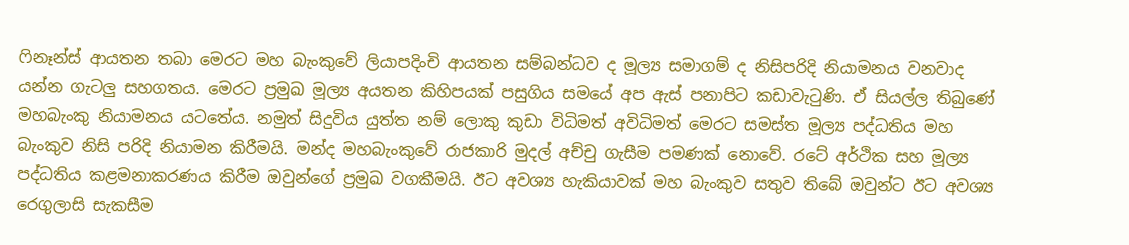ෆිනෑන්ස් ආයතන තබා මෙරට මහ බැංකුවේ ලියාපදිංචි ආයතන සම්බන්ධව ද මූල්‍ය සමාගම් ද නිසිපරිදි නියාමනය වනවාද යන්න ගැටලු සහගතය. මෙරට ප්‍රමුඛ මූල්‍ය අයතන කිහිපයක් පසුගිය සමයේ අප ඇස් පනාපිට කඩාවැටුණි. ඒ සියල්ල තිබුණේ මහබැංකු නියාමනය යටතේය. නමුත් සිදුවිය යුත්ත නම් ලොකු කුඩා විධිමත් අවිධිමත් මෙරට සමස්ත මූල්‍ය පද්ධතිය මහ බැංකුව නිසි පරිදි නියාමන කිරීමයි. මන්ද මහබැංකුවේ රාජකාරි මුදල් අච්චු ගැසීම පමණක් නොවේ. රටේ අර්ථික සහ මූල්‍ය පද්ධතිය කළමනාකරණය කිරීම ඔවුන්ගේ ප්‍රමුඛ වගකීමයි. ඊට අවශ්‍ය හැකියාවක් මහ බැංකුව සතුව තිබේ ඔවුන්ට ඊට අවශ්‍ය රෙගුලාසි සැකසීම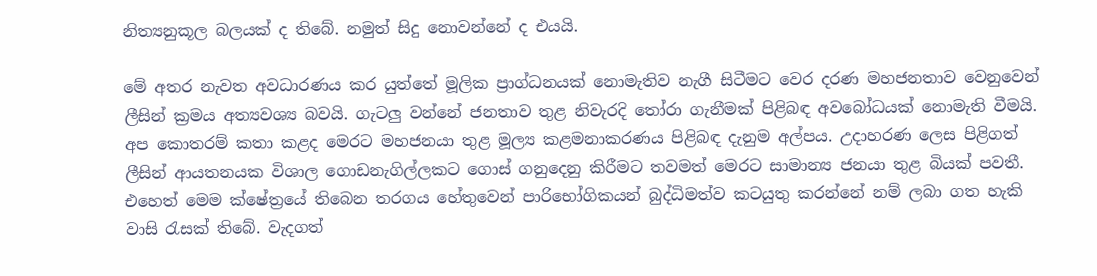නිත්‍යනුකූල බලයක් ද තිබේ. නමුත් සිදු නොවන්නේ ද එයයි.

මේ අතර නැවත අවධාරණය කර යුත්තේ මූලික ප්‍රාග්ධනයක් නොමැතිව නැගී සිටීමට වෙර දරණ මහජනතාව වෙනුවෙන් ලීසින් ක්‍රමය අත්‍යවශ්‍ය බවයි. ගැටලු වන්නේ ජනතාව තුළ නිවැරදි තෝරා ගැනීමක් පිළිබඳ අවබෝධයක් නොමැති වීමයි. අප කොතරම් කතා කළද මෙරට මහජනයා තුළ මූල්‍ය කළමනාකරණය පිළිබඳ දැනුම අල්පය. උදාහරණ ලෙස පිළිගත් ලීසින් ආයතනයක විශාල ගොඩනැගිල්ලකට ගොස් ගනුදෙනු කිරීමට තවමත් මෙරට සාමාන්‍ය ජනයා තුළ බියක් පවතී. එහෙත් මෙම ක්ෂේත්‍රයේ තිබෙන තරගය හේතුවෙන් පාරිභෝගිකයන් බුද්ධිමත්ව කටයුතු කරන්නේ නම් ලබා ගත හැකි වාසි රැසක් තිබේ. වැදගත්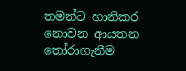තමන්ට හානිකර නොවන ආයතන තෝරාගැනීම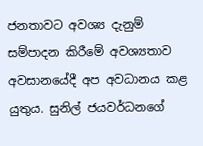ජනතාවට අවශ්‍ය දැනුම් සම්පාදන කිරීමේ අවශ්‍යතාව අවසානයේදී අප අවධානය කළ යුතුය. සුනිල් ජයවර්ධනගේ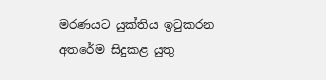මරණයට යුක්තිය ඉටුකරන අතරේම සිදුකළ යුතු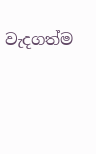වැදගත්ම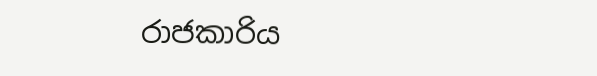රාජකාරිය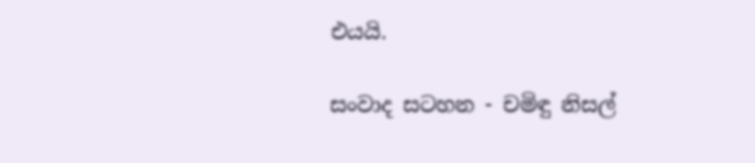එයයි.

සංවාද සටහන - චමිඳු නිසල්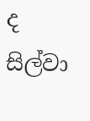ද සිල්වා